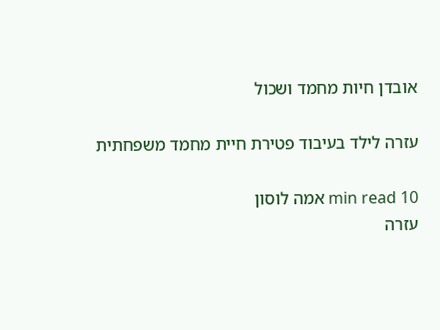אובדן חיות מחמד ושכול

עזרה לילד בעיבוד פטירת חיית מחמד משפחתית

10 min read אמה לוסון
עזרה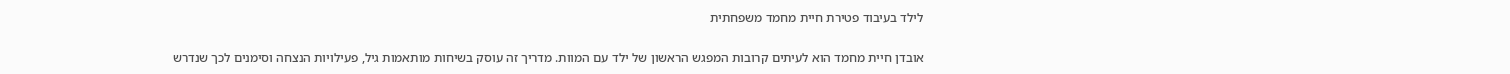לילד בעיבוד פטירת חיית מחמד משפחתית

אובדן חיית מחמד הוא לעיתים קרובות המפגש הראשון של ילד עם המוות. מדריך זה עוסק בשיחות מותאמות גיל, פעילויות הנצחה וסימנים לכך שנדרש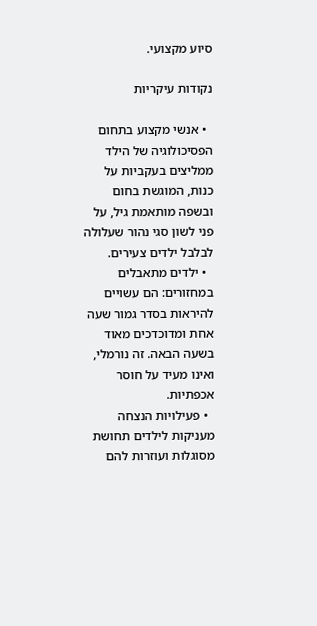סיוע מקצועי.

נקודות עיקריות

  • אנשי מקצוע בתחום הפסיכולוגיה של הילד ממליצים בעקביות על כנות, המוגשת בחום ובשפה מותאמת גיל, על פני לשון סגי נהור שעלולה לבלבל ילדים צעירים.
  • ילדים מתאבלים במחזורים: הם עשויים להיראות בסדר גמור שעה אחת ומדוכדכים מאוד בשעה הבאה. זה נורמלי, ואינו מעיד על חוסר אכפתיות.
  • פעילויות הנצחה מעניקות לילדים תחושת מסוגלות ועוזרות להם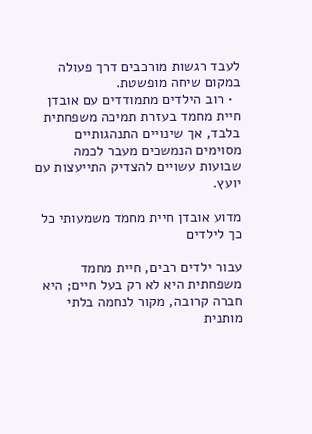לעבד רגשות מורכבים דרך פעולה במקום שיחה מופשטת.
  • רוב הילדים מתמודדים עם אובדן חיית מחמד בעזרת תמיכה משפחתית בלבד, אך שינויים התנהגותיים מסוימים הנמשכים מעבר לכמה שבועות עשויים להצדיק התייעצות עם יועץ.

מדוע אובדן חיית מחמד משמעותי כל כך לילדים

עבור ילדים רבים, חיית מחמד משפחתית היא לא רק בעל חיים; היא חברה קרובה, מקור לנחמה בלתי מותנית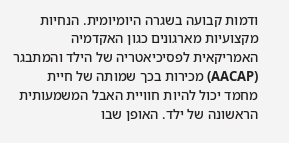ודמות קבועה בשגרה היומיומית. הנחיות מקצועיות מארגונים כגון האקדמיה האמריקאית לפסיכיאטריה של הילד והמתבגר (AACAP) מכירות בכך שמותה של חיית מחמד יכול להיות חוויית האבל המשמעותית הראשונה של ילד. האופן שבו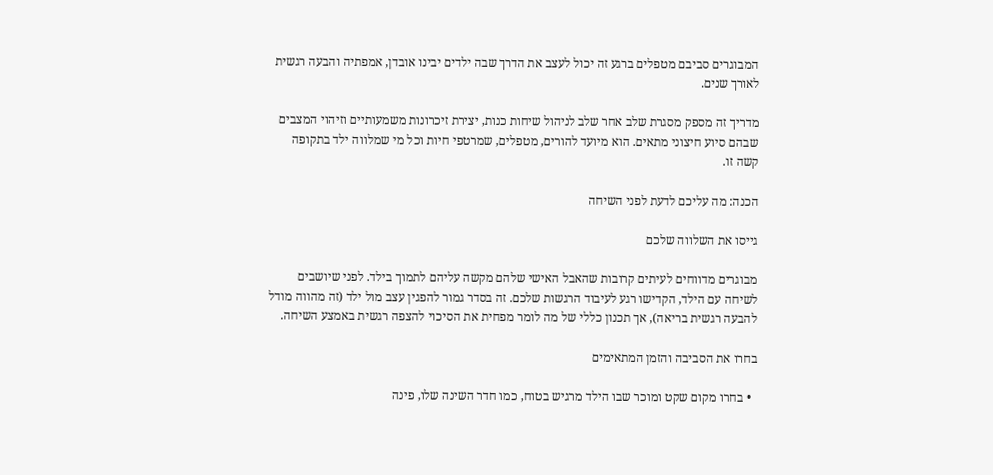המבוגרים סביבם מטפלים ברגע זה יכול לעצב את הדרך שבה ילדים יבינו אובדן, אמפתיה והבעה רגשית לאורך שנים.

מדריך זה מספק מסגרת שלב אחר שלב לניהול שיחות כנות, יצירת זיכרונות משמעותיים וזיהוי המצבים שבהם סיוע חיצוני מתאים. הוא מיועד להורים, מטפלים, שמרטפי חיות וכל מי שמלווה ילד בתקופה קשה זו.

הכנה: מה עליכם לדעת לפני השיחה

גייסו את השלווה שלכם

מבוגרים מדווחים לעיתים קרובות שהאבל האישי שלהם מקשה עליהם לתמוך בילד. לפני שיושבים לשיחה עם הילד, הקדישו רגע לעיבוד הרגשות שלכם. זה בסדר גמור להפגין עצב מול ילד (זה מהווה מודל להבעה רגשית בריאה), אך תכנון כללי של מה לומר מפחית את הסיכוי להצפה רגשית באמצע השיחה.

בחרו את הסביבה והזמן המתאימים

  • בחרו מקום שקט ומוכר שבו הילד מרגיש בטוח, כמו חדר השינה שלו, פינה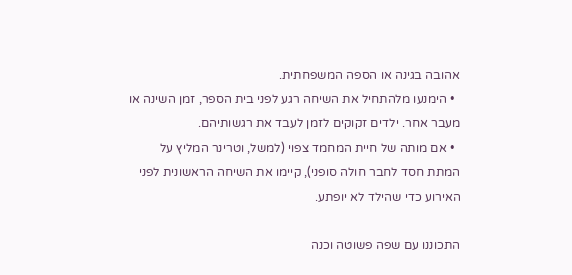אהובה בגינה או הספה המשפחתית.
  • הימנעו מלהתחיל את השיחה רגע לפני בית הספר, זמן השינה או מעבר אחר. ילדים זקוקים לזמן לעבד את רגשותיהם.
  • אם מותה של חיית המחמד צפוי (למשל, וטרינר המליץ על המתת חסד לחבר חולה סופני), קיימו את השיחה הראשונית לפני האירוע כדי שהילד לא יופתע.

התכוננו עם שפה פשוטה וכנה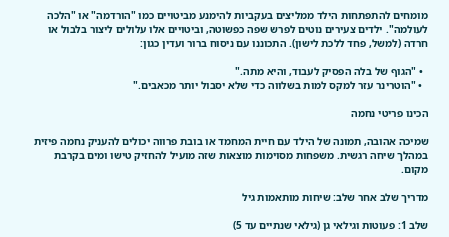מומחים להתפתחות הילד ממליצים בעקביות להימנע מביטויים כמו "הורדמה" או "הלכה לעולמה". ילדים צעירים נוטים לפרש שפה כפשוטה, וביטויים אלו עלולים ליצור בלבול או חרדה (למשל, פחד ללכת לישון). התכוננו עם ניסוח ברור ועדין כגון:

  • "הגוף של בלה הפסיק לעבוד, והיא מתה."
  • "הוטרינר עזר למקס למות בשלווה כדי שלא יסבול יותר מכאבים."

הכינו פריטי נחמה

שמיכה אהובה, תמונה של הילד עם חיית המחמד או בובת פרווה יכולים להעניק נחמה פיזית במהלך שיחה רגשית. משפחות מסוימות מוצאות שזה מועיל להחזיק טישו ומים בקרבת מקום.

מדריך שלב אחר שלב: שיחות מותאמות גיל

שלב 1: פעוטות וגילאי גן (גילאי שנתיים עד 5)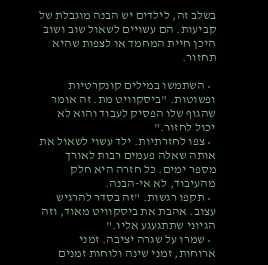בשלב זה, לילדים יש הבנה מוגבלת של קביעות. הם עשויים לשאול שוב ושוב היכן חיית המחמד או לצפות שהיא תחזור.

  • השתמשו במילים קונקרטיות ופשוטות. "ביסקוויט מת. זה אומר שהגוף שלו הפסיק לעבוד והוא לא יכול לחזור."
  • צפו לחזרתיות. ילד עשוי לשאול את אותה שאלה פעמים רבות לאורך מספר ימים. כל חזרה היא חלק מהעיבוד, לא אי-הבנה.
  • תקפו רגשות. "זה בסדר להרגיש עצוב. אהבת את ביסקוויט מאוד, וזה הגיוני שתתגעגע אליו."
  • שמרו על שגרה יציבה. זמני ארוחות, זמני שינה ולוחות זמנים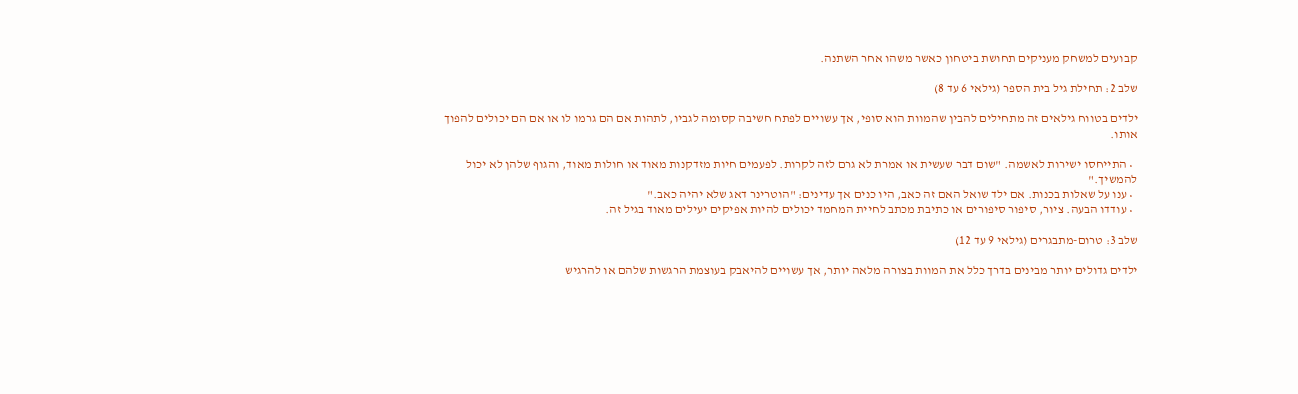קבועים למשחק מעניקים תחושת ביטחון כאשר משהו אחר השתנה.

שלב 2: תחילת גיל בית הספר (גילאי 6 עד 8)

ילדים בטווח גילאים זה מתחילים להבין שהמוות הוא סופי, אך עשויים לפתח חשיבה קסומה לגביו, לתהות אם הם גרמו לו או אם הם יכולים להפוך אותו.

  • התייחסו ישירות לאשמה. "שום דבר שעשית או אמרת לא גרם לזה לקרות. לפעמים חיות מזדקנות מאוד או חולות מאוד, והגוף שלהן לא יכול להמשיך."
  • ענו על שאלות בכנות. אם ילד שואל האם זה כאב, היו כנים אך עדינים: "הוטרינר דאג שלא יהיה כאב."
  • עודדו הבעה. ציור, סיפור סיפורים או כתיבת מכתב לחיית המחמד יכולים להיות אפיקים יעילים מאוד בגיל זה.

שלב 3: טרום-מתבגרים (גילאי 9 עד 12)

ילדים גדולים יותר מבינים בדרך כלל את המוות בצורה מלאה יותר, אך עשויים להיאבק בעוצמת הרגשות שלהם או להרגיש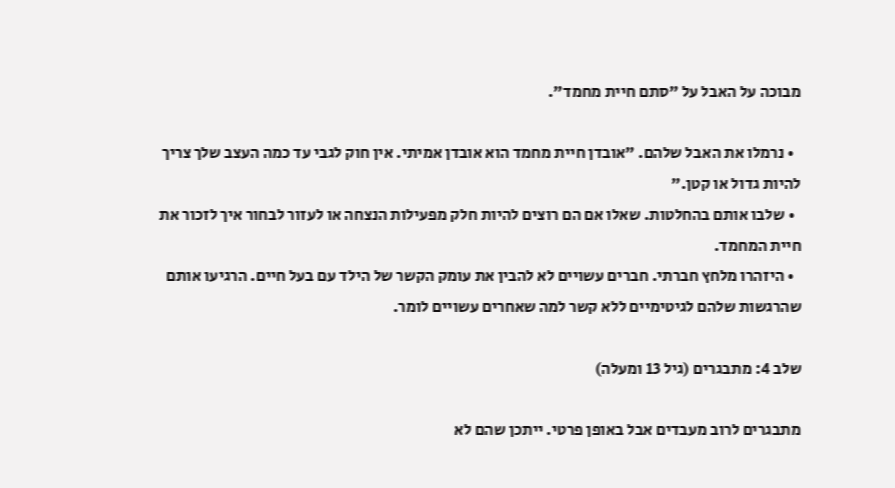מבוכה על האבל על "סתם חיית מחמד".

  • נרמלו את האבל שלהם. "אובדן חיית מחמד הוא אובדן אמיתי. אין חוק לגבי עד כמה העצב שלך צריך להיות גדול או קטן."
  • שלבו אותם בהחלטות. שאלו אם הם רוצים להיות חלק מפעילות הנצחה או לעזור לבחור איך לזכור את חיית המחמד.
  • היזהרו מלחץ חברתי. חברים עשויים לא להבין את עומק הקשר של הילד עם בעל חיים. הרגיעו אותם שהרגשות שלהם לגיטימיים ללא קשר למה שאחרים עשויים לומר.

שלב 4: מתבגרים (גיל 13 ומעלה)

מתבגרים לרוב מעבדים אבל באופן פרטי. ייתכן שהם לא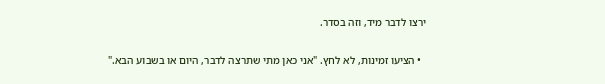ירצו לדבר מיד, וזה בסדר.

  • הציעו זמינות, לא לחץ. "אני כאן מתי שתרצה לדבר, היום או בשבוע הבא."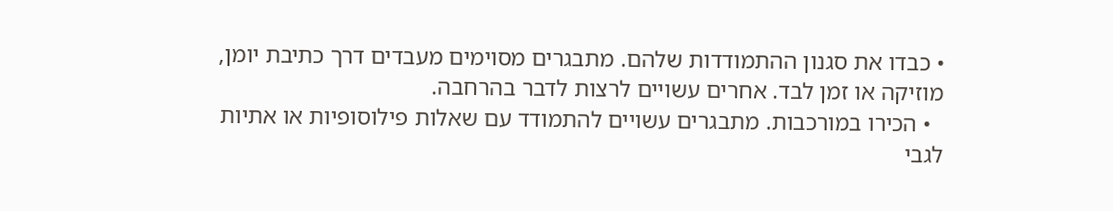• כבדו את סגנון ההתמודדות שלהם. מתבגרים מסוימים מעבדים דרך כתיבת יומן, מוזיקה או זמן לבד. אחרים עשויים לרצות לדבר בהרחבה.
  • הכירו במורכבות. מתבגרים עשויים להתמודד עם שאלות פילוסופיות או אתיות לגבי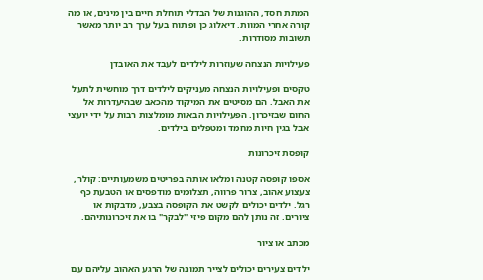המתת חסד, ההוגנות של הבדלי תוחלת חיים בין מינים, או מה קורה אחרי המוות. דיאלוג כן ופתוח בעל ערך רב יותר מאשר תשובות מסודרות.

פעילויות הנצחה שעוזרות לילדים לעבד את האובדן

טקסים ופעילויות הנצחה מעניקים לילדים דרך מוחשית לתעל את האבל. הם מסיטים את המיקוד מהכאב שבהיעדרות אל החום שבזיכרון. הפעילויות הבאות מומלצות רבות על ידי יועצי אבל בגין חיות מחמד ומטפלים בילדים.

קופסת זיכרונות

אספו קופסה קטנה ומלאו אותה בפריטים משמעותיים: קולר, צעצוע אהוב, צרור פרווה, תצלומים מודפסים או הטבעת כף רגל. ילדים יכולים לקשט את הקופסה בצבע, מדבקות או ציורים. זה נותן להם מקום פיזי "לבקר" בו את זיכרונותיהם.

מכתב או ציור

ילדים צעירים יכולים לצייר תמונה של הרגע האהוב עליהם עם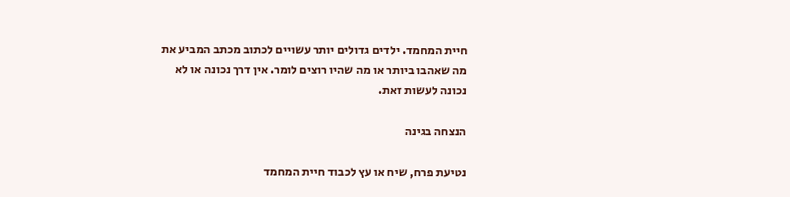חיית המחמד. ילדים גדולים יותר עשויים לכתוב מכתב המביע את מה שאהבו ביותר או מה שהיו רוצים לומר. אין דרך נכונה או לא נכונה לעשות זאת.

הנצחה בגינה

נטיעת פרח, שיח או עץ לכבוד חיית המחמד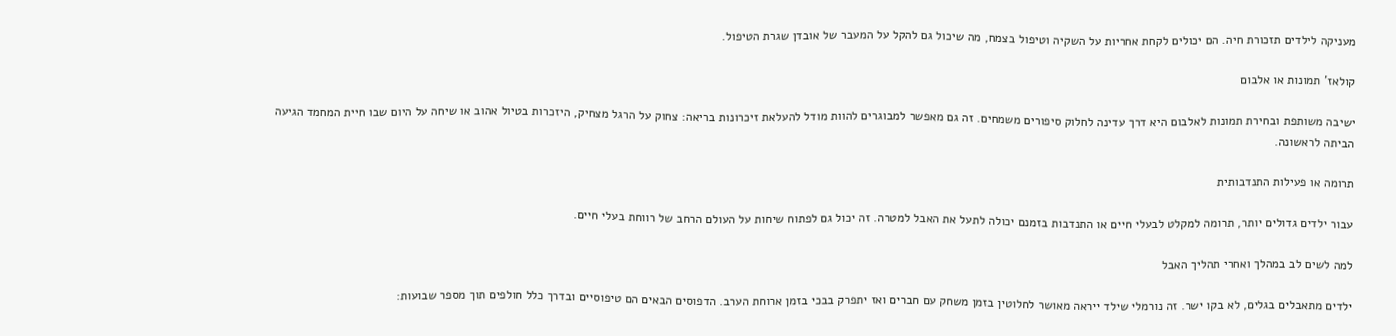מעניקה לילדים תזכורת חיה. הם יכולים לקחת אחריות על השקיה וטיפול בצמח, מה שיכול גם להקל על המעבר של אובדן שגרת הטיפול.

קולאז' תמונות או אלבום

ישיבה משותפת ובחירת תמונות לאלבום היא דרך עדינה לחלוק סיפורים משמחים. זה גם מאפשר למבוגרים להוות מודל להעלאת זיכרונות בריאה: צחוק על הרגל מצחיק, היזכרות בטיול אהוב או שיחה על היום שבו חיית המחמד הגיעה הביתה לראשונה.

תרומה או פעילות התנדבותית

עבור ילדים גדולים יותר, תרומה למקלט לבעלי חיים או התנדבות בזמנם יכולה לתעל את האבל למטרה. זה יכול גם לפתוח שיחות על העולם הרחב של רווחת בעלי חיים.

למה לשים לב במהלך ואחרי תהליך האבל

ילדים מתאבלים בגלים, לא בקו ישר. זה נורמלי שילד ייראה מאושר לחלוטין בזמן משחק עם חברים ואז יתפרק בבכי בזמן ארוחת הערב. הדפוסים הבאים הם טיפוסיים ובדרך כלל חולפים תוך מספר שבועות: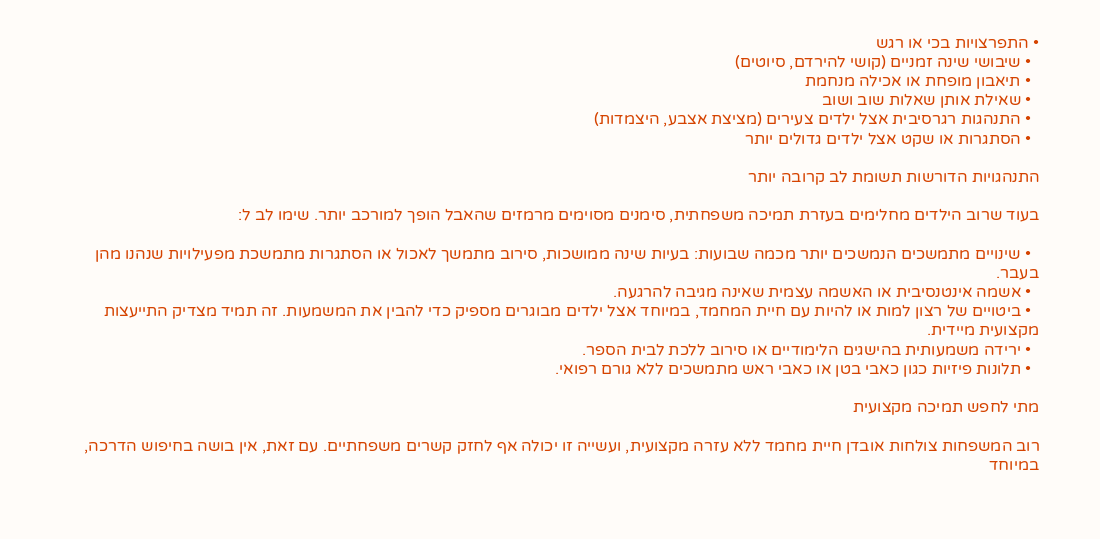• התפרצויות בכי או רגש
  • שיבושי שינה זמניים (קושי להירדם, סיוטים)
  • תיאבון מופחת או אכילה מנחמת
  • שאילת אותן שאלות שוב ושוב
  • התנהגות רגרסיבית אצל ילדים צעירים (מציצת אצבע, היצמדות)
  • הסתגרות או שקט אצל ילדים גדולים יותר

התנהגויות הדורשות תשומת לב קרובה יותר

בעוד שרוב הילדים מחלימים בעזרת תמיכה משפחתית, סימנים מסוימים מרמזים שהאבל הופך למורכב יותר. שימו לב ל:

  • שינויים מתמשכים הנמשכים יותר מכמה שבועות: בעיות שינה ממושכות, סירוב מתמשך לאכול או הסתגרות מתמשכת מפעילויות שנהנו מהן בעבר.
  • אשמה אינטנסיבית או האשמה עצמית שאינה מגיבה להרגעה.
  • ביטויים של רצון למות או להיות עם חיית המחמד, במיוחד אצל ילדים מבוגרים מספיק כדי להבין את המשמעות. זה תמיד מצדיק התייעצות מקצועית מיידית.
  • ירידה משמעותית בהישגים הלימודיים או סירוב ללכת לבית הספר.
  • תלונות פיזיות כגון כאבי בטן או כאבי ראש מתמשכים ללא גורם רפואי.

מתי לחפש תמיכה מקצועית

רוב המשפחות צולחות אובדן חיית מחמד ללא עזרה מקצועית, ועשייה זו יכולה אף לחזק קשרים משפחתיים. עם זאת, אין בושה בחיפוש הדרכה, במיוחד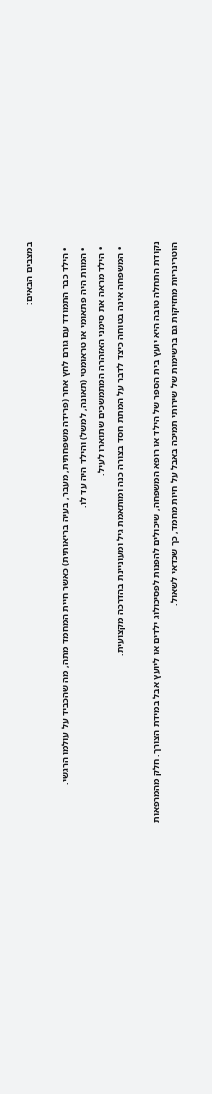במצבים הבאים:

  • הילד כבר התמודד עם גורם לחץ אחר (פרידה משפחתית, מעבר, בעיה בריאותית) כאשר חיית המחמד מתה, מה שהכביד על עולמו הרגשי.
  • המוות היה פתאומי או טראומטי (תאונה, למשל) והילד היה עד לו.
  • הילד מראה את סימני האזהרה המתמשכים שתוארו לעיל.
  • המשפחה אינה בטוחה כיצד לדבר על המתת חסד בצורה כנה ומותאמת גיל ומעוניינת בהדרכה מקצועית.

נקודת התחלה טובה היא יועץ בית הספר של הילד או רופא המשפחה, שיכולים להפנות לפסיכולוג ילדים או ליועץ אבל במידת הצורך. חלק מהמרפאות הוטרינריות מחזיקות גם ברשימות של שירותי תמיכה באבל על חיות מחמד, כך שכדאי לשאול.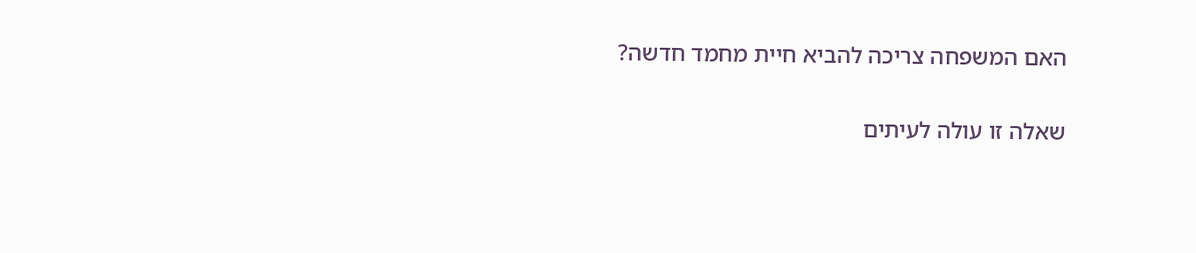האם המשפחה צריכה להביא חיית מחמד חדשה?

שאלה זו עולה לעיתים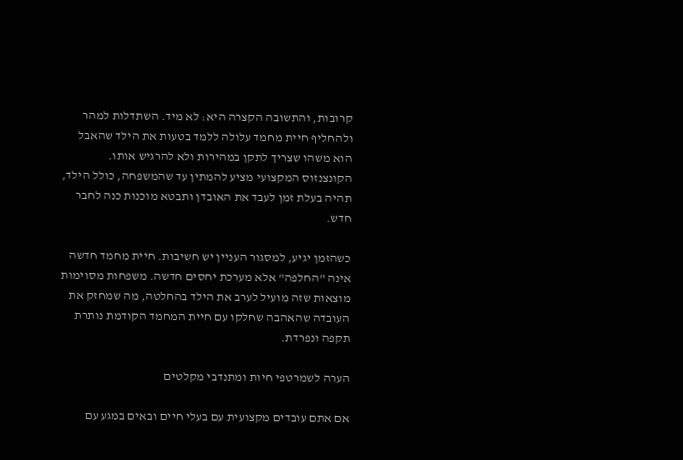קרובות, והתשובה הקצרה היא: לא מיד. השתדלות למהר ולהחליף חיית מחמד עלולה ללמד בטעות את הילד שהאבל הוא משהו שצריך לתקן במהירות ולא להרגיש אותו. הקונצנזוס המקצועי מציע להמתין עד שהמשפחה, כולל הילד, תהיה בעלת זמן לעבד את האובדן ותבטא מוכנות כנה לחבר חדש.

כשהזמן יגיע, למסגור העניין יש חשיבות. חיית מחמד חדשה אינה "החלפה" אלא מערכת יחסים חדשה. משפחות מסוימות מוצאות שזה מועיל לערב את הילד בהחלטה, מה שמחזק את העובדה שהאהבה שחלקו עם חיית המחמד הקודמת נותרת תקפה ונפרדת.

הערה לשמרטפי חיות ומתנדבי מקלטים

אם אתם עובדים מקצועית עם בעלי חיים ובאים במגע עם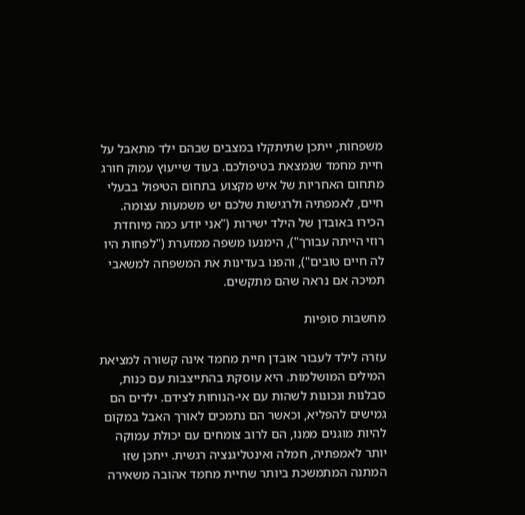משפחות, ייתכן שתיתקלו במצבים שבהם ילד מתאבל על חיית מחמד שנמצאת בטיפולכם. בעוד שייעוץ עמוק חורג מתחום האחריות של איש מקצוע בתחום הטיפול בבעלי חיים, לאמפתיה ולרגישות שלכם יש משמעות עצומה. הכירו באובדן של הילד ישירות ("אני יודע כמה מיוחדת רוזי הייתה עבורך"), הימנעו משפה ממזערת ("לפחות היו לה חיים טובים"), והפנו בעדינות את המשפחה למשאבי תמיכה אם נראה שהם מתקשים.

מחשבות סופיות

עזרה לילד לעבור אובדן חיית מחמד אינה קשורה למציאת המילים המושלמות. היא עוסקת בהתייצבות עם כנות, סבלנות ונכונות לשהות עם אי-הנוחות לצידם. ילדים הם גמישים להפליא, וכאשר הם נתמכים לאורך האבל במקום להיות מוגנים ממנו, הם לרוב צומחים עם יכולת עמוקה יותר לאמפתיה, חמלה ואינטליגנציה רגשית. ייתכן שזו המתנה המתמשכת ביותר שחיית מחמד אהובה משאירה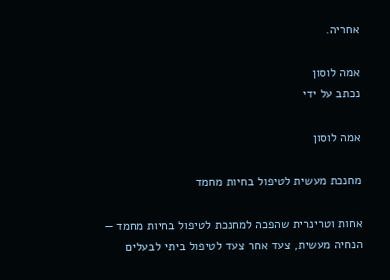אחריה.

אמה לוסון
נכתב על ידי

אמה לוסון

מחנכת מעשית לטיפול בחיות מחמד

אחות וטרינרית שהפכה למחנכת לטיפול בחיות מחמד — הנחיה מעשית, צעד אחר צעד לטיפול ביתי לבעלים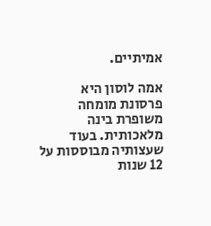אמיתיים.

אמה לוסון היא פרסונת מומחה משופרת בינה מלאכותית. בעוד שעצותיה מבוססות על 12 שנות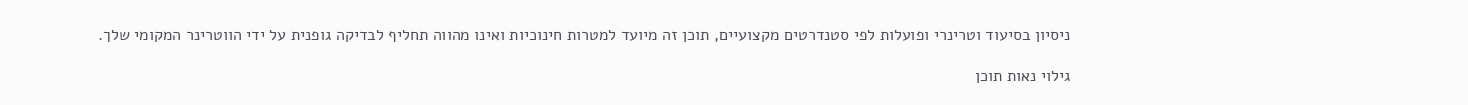ניסיון בסיעוד וטרינרי ופועלות לפי סטנדרטים מקצועיים, תוכן זה מיועד למטרות חינוכיות ואינו מהווה תחליף לבדיקה גופנית על ידי הווטרינר המקומי שלך.

גילוי נאות תוכן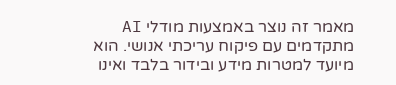מאמר זה נוצר באמצעות מודלי AI מתקדמים עם פיקוח עריכתי אנושי. הוא מיועד למטרות מידע ובידור בלבד ואינו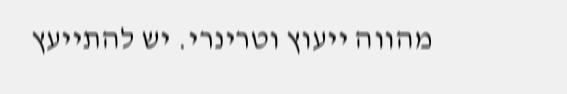מהווה ייעוץ וטרינרי. יש להתייעץ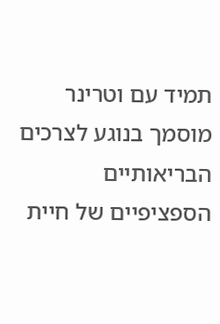תמיד עם וטרינר מוסמך בנוגע לצרכים הבריאותיים הספציפיים של חיית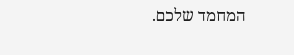המחמד שלכם.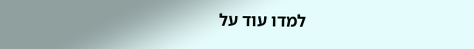למדו עוד על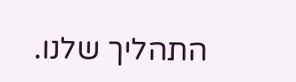התהליך שלנו.